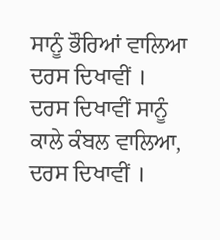ਸਾਨੂੰ ਭੌਰਿਆਂ ਵਾਲਿਆ ਦਰਸ ਦਿਖਾਵੀਂ ।
ਦਰਸ ਦਿਖਾਵੀਂ ਸਾਨੂੰ ਕਾਲੇ ਕੰਬਲ ਵਾਲਿਆ, ਦਰਸ ਦਿਖਾਵੀਂ ।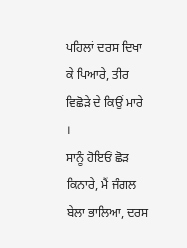ਪਹਿਲਾਂ ਦਰਸ ਦਿਖਾ ਕੇ ਪਿਆਰੇ, ਤੀਰ ਵਿਛੋੜੇ ਦੇ ਕਿਉਂ ਮਾਰੇ ।
ਸਾਨੂੰ ਹੋਇਓਂ ਛੋੜ ਕਿਨਾਰੇ, ਮੈਂ ਜੰਗਲ ਬੇਲਾ ਭਾਲਿਆ, ਦਰਸ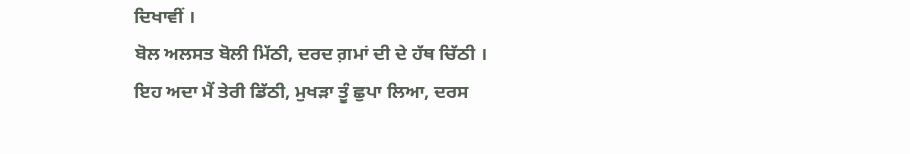ਦਿਖਾਵੀਂ ।
ਬੋਲ ਅਲਸਤ ਬੋਲੀ ਮਿੱਠੀ, ਦਰਦ ਗ਼ਮਾਂ ਦੀ ਦੇ ਹੱਥ ਚਿੱਠੀ ।
ਇਹ ਅਦਾ ਮੈਂ ਤੇਰੀ ਡਿੱਠੀ, ਮੁਖੜਾ ਤੂੰ ਛੁਪਾ ਲਿਆ, ਦਰਸ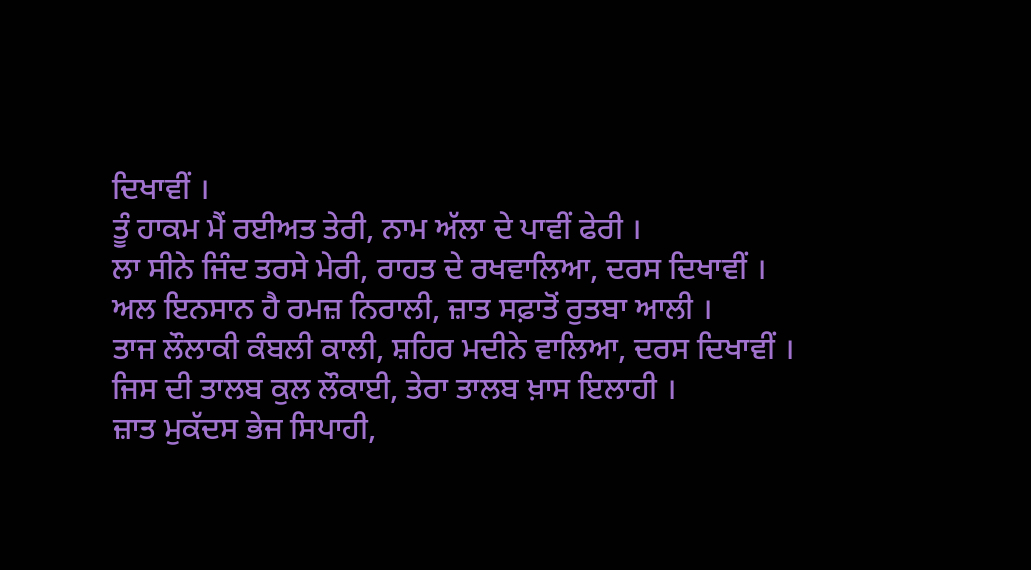ਦਿਖਾਵੀਂ ।
ਤੂੰ ਹਾਕਮ ਮੈਂ ਰਈਅਤ ਤੇਰੀ, ਨਾਮ ਅੱਲਾ ਦੇ ਪਾਵੀਂ ਫੇਰੀ ।
ਲਾ ਸੀਨੇ ਜਿੰਦ ਤਰਸੇ ਮੇਰੀ, ਰਾਹਤ ਦੇ ਰਖਵਾਲਿਆ, ਦਰਸ ਦਿਖਾਵੀਂ ।
ਅਲ ਇਨਸਾਨ ਹੈ ਰਮਜ਼ ਨਿਰਾਲੀ, ਜ਼ਾਤ ਸਫ਼ਾਤੋਂ ਰੁਤਬਾ ਆਲੀ ।
ਤਾਜ ਲੌਲਾਕੀ ਕੰਬਲੀ ਕਾਲੀ, ਸ਼ਹਿਰ ਮਦੀਨੇ ਵਾਲਿਆ, ਦਰਸ ਦਿਖਾਵੀਂ ।
ਜਿਸ ਦੀ ਤਾਲਬ ਕੁਲ ਲੌਕਾਈ, ਤੇਰਾ ਤਾਲਬ ਖ਼ਾਸ ਇਲਾਹੀ ।
ਜ਼ਾਤ ਮੁਕੱਦਸ ਭੇਜ ਸਿਪਾਹੀ,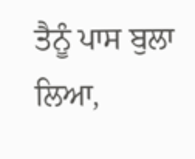ਤੈਨੂੰ ਪਾਸ ਬੁਲਾ ਲਿਆ,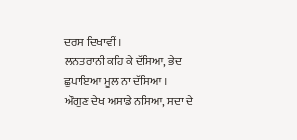ਦਰਸ ਦਿਖਾਵੀਂ ।
ਲਨਤਰਾਨੀ ਕਹਿ ਕੇ ਦੱਸਿਆ, ਭੇਦ ਛੁਪਾਇਆ ਮੂਲ ਨਾ ਦੱਸਿਆ ।
ਔਗੁਣ ਦੇਖ ਅਸਾਡੇ ਨਸਿਆ, ਸਦਾ ਦੇ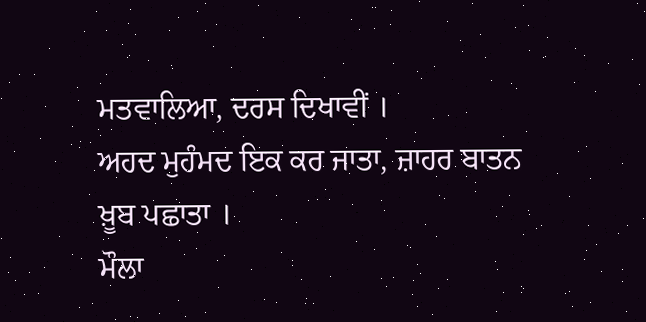ਮਤਵਾਲਿਆ, ਦਰਸ ਦਿਖਾਵੀਂ ।
ਅਹਦ ਮੁਹੰਮਦ ਇਕ ਕਰ ਜਾਤਾ, ਜ਼ਾਹਰ ਬਾਤਨ ਖ਼ੂਬ ਪਛਾਤਾ ।
ਮੌਲਾ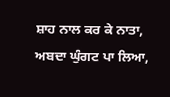ਸ਼ਾਹ ਨਾਲ ਕਰ ਕੇ ਨਾਤਾ, ਅਬਦਾ ਘੁੰਗਟ ਪਾ ਲਿਆ,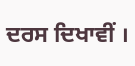ਦਰਸ ਦਿਖਾਵੀਂ ।